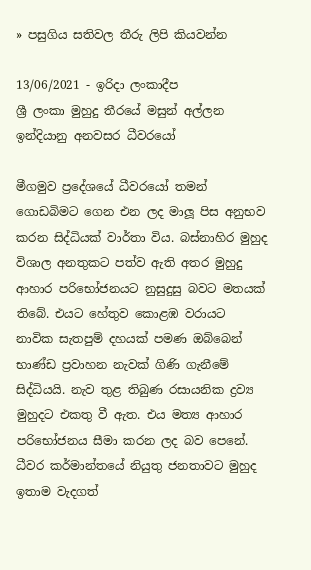» පසුගිය සතිවල තීරු ලිපි කියවන්න

13/06/2021 - ඉරිදා ලංකාදීප
ශ්‍රී ලංකා මුහුදු තීරයේ මසුන් අල්ලන ඉන්දියානු අනවසර ධීවරයෝ

මීගමුව ප්‍රදේශයේ ධීවරයෝ තමන් ගොඩබිමට ගෙන එන ලද මාලූ පිස අනුභව කරන සිද්ධියක් වාර්තා විය. බස්නාහිර මුහුද විශාල අනතුකට පත්ව ඇති අතර මුහුදු ආහාර පරිභෝජනයට නුසුදුසු බවට මතයක් තිබේ. එයට හේතුව කොළඹ වරායට නාවික සැතපුම් දහයක් පමණ ඔබ්බෙන් භාණ්ඩ ප්‍රවාහන නැවක් ගිණි ගැනීමේ සිද්ධියයි. නැව තුළ තිබුණ රසායනික ද්‍රව්‍ය මුහුදට එකතු වී ඇත. එය මත්‍ය ආහාර පරිභෝජනය සීමා කරන ලද බව පෙනේ. ධීවර කර්මාන්තයේ නියුතු ජනතාවට මුහුද ඉතාම වැදගත්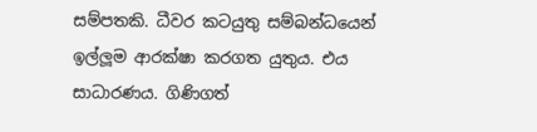සම්පතකි. ධීවර කටයුතු සම්බන්ධයෙන් ඉල්ලූම ආරක්ෂා කරගත යුතුය. එය සාධාරණය. ගිණිගත්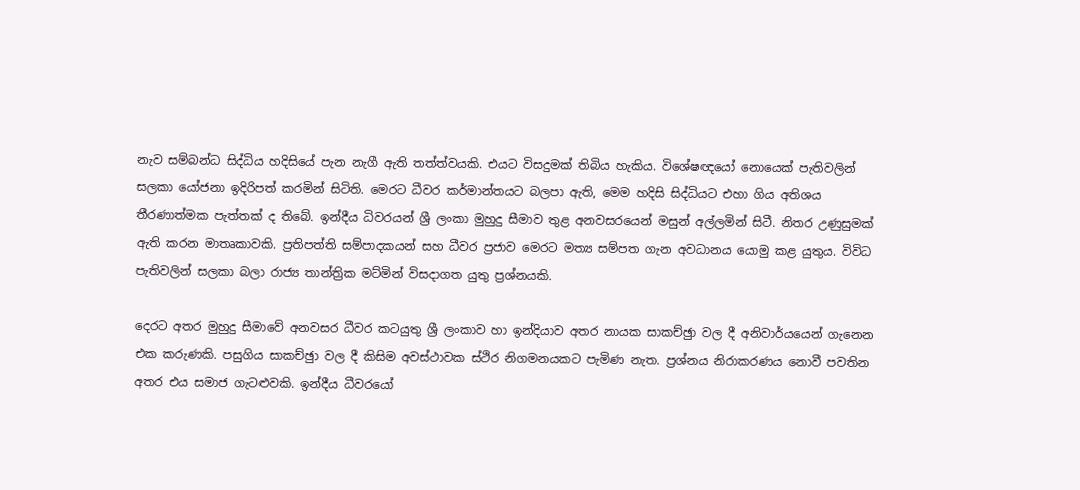නැව සම්බන්ධ සිද්ධිය හදිසියේ පැන නැගී ඇති තත්ත්වයකි. එයට විසදුමක් තිබිය හැකිය. විශේෂඥයෝ නොයෙක් පැතිවලින් සලකා යෝජනා ඉදිරිපත් කරමින් සිටිති. මෙරට ධීවර කර්මාන්තයට බලපා ඇති, මෙම හදිසි සිද්ධියට එහා ගිය අතිශය තීරණාත්මක පැත්තක් ද තිබේ. ඉන්දීය ධිවරයන් ශ්‍රී ලංකා මුහුදු සීමාව තුළ අනවසරයෙන් මසුන් අල්ලමින් සිටී. නිතර උණුසුමක් ඇති කරන මාතෘකාවකි. ප්‍රතිපත්ති සම්පාදකයන් සහ ධීවර ප්‍රජාව මෙරට මත්‍ය සම්පත ගැන අවධානය යොමු කළ යුතුය. විවිධ පැතිවලින් සලකා බලා රාජ්‍ය තාන්ත්‍රික මට්මින් විසදාගත යුතු ප්‍රශ්නයකි.

දෙරට අතර මුහුදු සීමාවේ අනවසර ධීවර කටයුතු ශ්‍රී ලංකාව හා ඉන්දියාව අතර නායක සාකච්ඡුා වල දී අනිවාර්යයෙන් ගැනෙන එක කරුණකි. පසුගිය සාකච්ඡුා වල දී කිසිම අවස්ථාවක ස්ථිර නිගමනයකට පැමිණ නැත. ප්‍රශ්නය නිරාකරණය නොවී පවතින අතර එය සමාජ ගැටළුවකි. ඉන්දීය ධීවරයෝ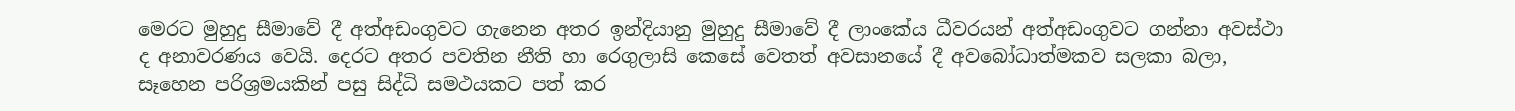මෙරට මුහුදු සීමාවේ දී අත්අඩංගුවට ගැනෙන අතර ඉන්දියානු මුහුදු සීමාවේ දී ලාංකේය ධීවරයන් අත්අඩංගුවට ගන්නා අවස්ථා ද අනාවරණය වෙයි. දෙරට අතර පවතින නීති හා රෙගුලාසි කෙසේ වෙතත් අවසානයේ දී අවබෝධාත්මකව සලකා බලා, සෑහෙන පරිශ්‍රමයකින් පසු සිද්ධි සමථයකට පත් කර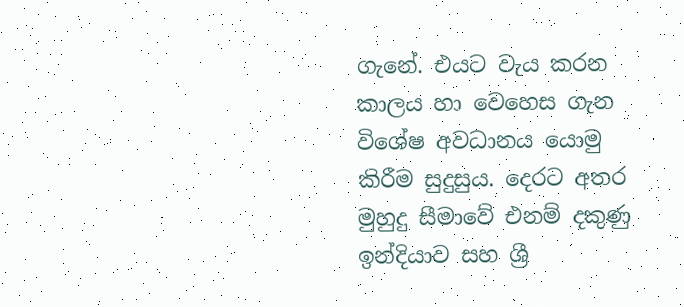ගැනේ. එයට වැය කරන කාලය හා වෙහෙස ගැන විශේෂ අවධානය යොමු කිරීම සුදුසුය. දෙරට අතර මුහුදු සීමාවේ එනම් දකුණු ඉන්දියාව සහ ශ්‍රී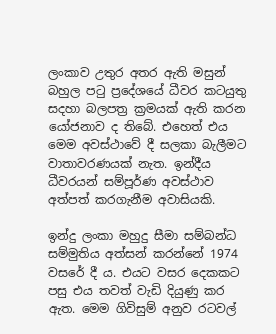ලංකාව උතුර අතර ඇති මසුන් බහුල පටු ප්‍රදේශයේ ධීවර කටයුතු සදහා බලපත්‍ර ක්‍රමයක් ඇති කරන යෝජනාව ද තිබේ. එහෙත් එය මෙම අවස්ථාවේ දී සලකා බැලීමට වාතාවරණයක් නැත. ඉන්දීය ධීවරයන් සම්පූර්ණ අවස්ථාව අත්පත් කරගැනීම අවාසියකි.

ඉන්දු ලංකා මහුදු සීමා සම්බන්ධ සම්මුතිය අත්සන් කරන්නේ 1974 වසරේ දී ය. එයට වසර දෙකකට පසු එය තවත් වැඩි දියුණු කර ඇත. මෙම ගිවිසුම් අනුව රටවල්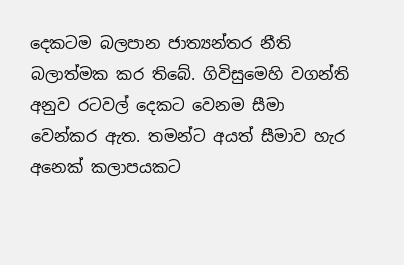දෙකටම බලපාන ජාත්‍යන්තර නීති බලාත්මක කර තිබේ. ගිවිසුමෙහි වගන්ති අනුව රටවල් දෙකට වෙනම සීමා වෙන්කර ඇත. තමන්ට අයත් සීමාව හැර අනෙක් කලාපයකට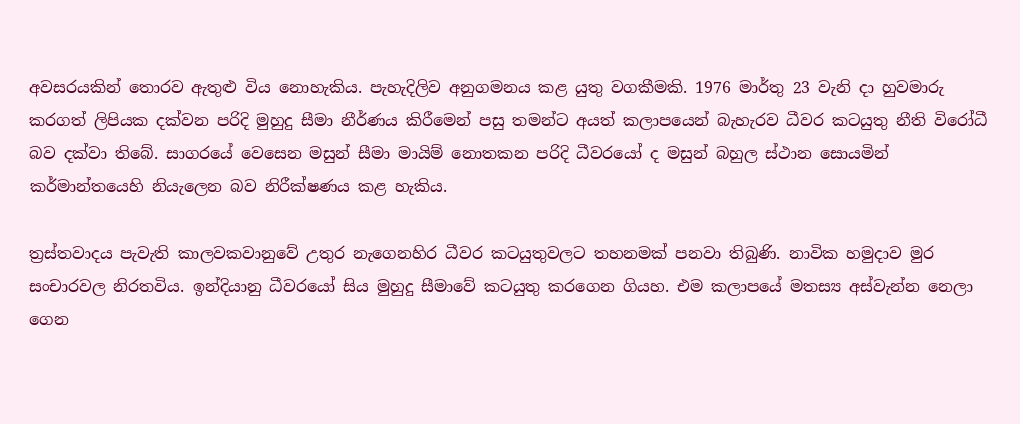අවසරයකින් තොරව ඇතුළු විය නොහැකිය. පැහැදිලිව අනුගමනය කළ යුතු වගකීමකි. 1976 මාර්තු 23 වැනි දා හුවමාරු කරගත් ලිපියක දක්වන පරිදි මුහුදු සීමා නීර්ණය කිරීමෙන් පසු තමන්ට අයත් කලාපයෙන් බැහැරව ධීවර කටයුතු නීති විරෝධී බව දක්වා තිබේ. සාගරයේ වෙසෙන මසුන් සීමා මායිම් නොතකන පරිදි ධීවරයෝ ද මසුන් බහුල ස්ථාන සොයමින් කර්මාන්තයෙහි නියැලෙන බව නිරීක්ෂණය කළ හැකිය.

ත්‍රස්තවාදය පැවැති කාලවකවානුවේ උතුර නැගෙනහිර ධීවර කටයුතුවලට තහනමක් පනවා තිබුණි. නාවික හමුදාව මුර සංචාරවල නිරතවිය. ඉන්දියානු ධීවරයෝ සිය මුහුදු සීමාවේ කටයුතු කරගෙන ගියහ. එම කලාපයේ මතස්‍ය අස්වැන්න නෙලා ගෙන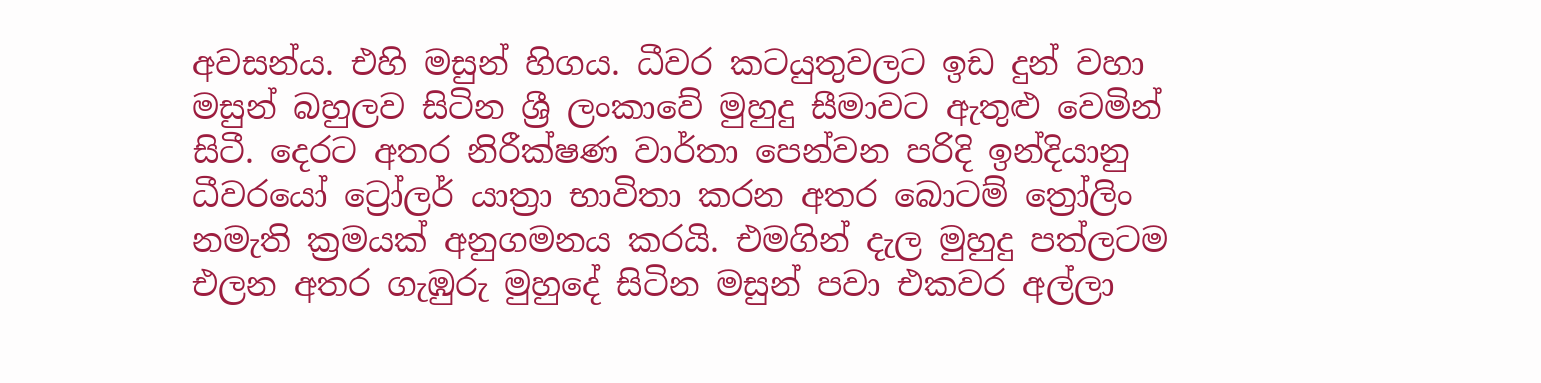අවසන්ය. එහි මසුන් හිගය. ධීවර කටයුතුවලට ඉඩ දුන් වහා මසුන් බහුලව සිටින ශ්‍රී ලංකාවේ මුහුදු සීමාවට ඇතුළු වෙමින් සිටී. දෙරට අතර නිරීක්ෂණ වාර්තා පෙන්වන පරිදි ඉන්දියානු ධීවරයෝ ට්‍රෝලර් යාත්‍රා භාවිතා කරන අතර බොටම් ත්‍රෝලිං නමැති ක්‍රමයක් අනුගමනය කරයි. එමගින් දැල මුහුදු පත්ලටම එලන අතර ගැඹුරු මුහුදේ සිටින මසුන් පවා එකවර අල්ලා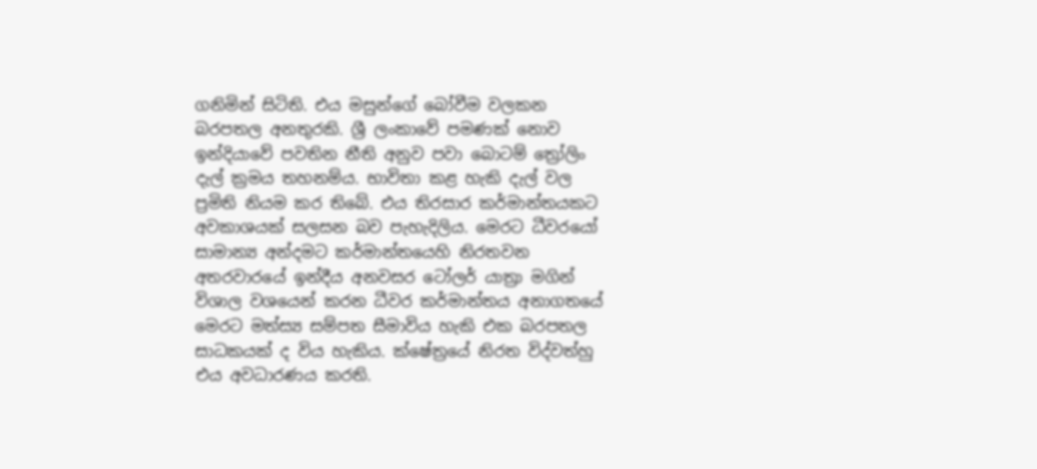ගනිමින් සිටිති. එය මසුන්ගේ බෝවීම වලකන බරපතල අනතුරකි. ශ්‍රී ලංකාවේ පමණක් නොව ඉන්දියාවේ පවතින නීති අනුව පවා බොටම් ත්‍රෝලිං දැල් ක්‍රමය තහනම්ය. භාවිතා කළ හැකි දැල් වල ප්‍රමිති නියම කර තිබේ. එය තිරසාර කර්මාන්තයකට අවකාශයක් සලසන බව පැහැදිලිය. මෙරට ධීවරයෝ සාමාන්‍ය අන්දමට කර්මාන්තයෙහි නිරතවන අතරවාරයේ ඉන්දීය අනවසර ටෝලර් යාත්‍රා මගින් විශාල වශයෙන් කරන ධීවර කර්මාන්තය අනාගතයේ මෙරට මත්ස්‍ය සම්පත සීමාවිය හැකි එක බරපතල සාධකයක් ද විය හැකිය. ක්ෂේත්‍රයේ නිරත විද්වත්හු එය අවධාරණය කරති.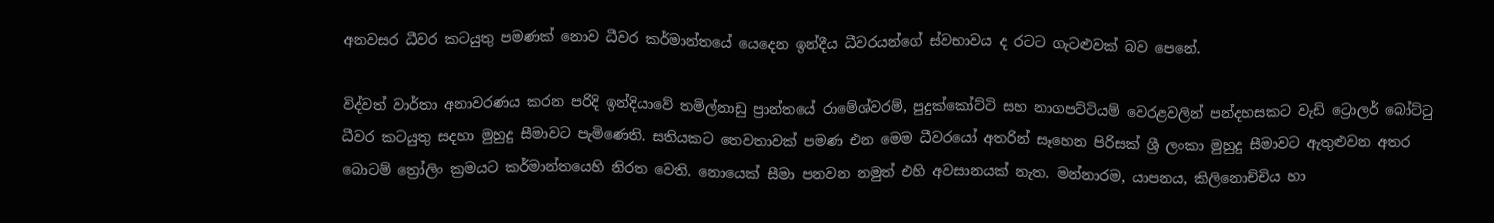අනවසර ධීවර කටයුතු පමණක් නොව ධීවර කර්මාන්තයේ යෙදෙන ඉන්දීය ධීවරයන්ගේ ස්වභාවය ද රටට ගැටළුවක් බව පෙනේ.

විද්වත් වාර්තා අනාවරණය කරන පරිදි ඉන්දියාවේ තමිල්නාඩු ප්‍රාන්තයේ රාමේශ්වරම්, පුදුක්කෝට්ටි සහ නාගපට්ටියම් වෙරළවලින් පන්දහසකට වැඩි ට්‍රොලර් බෝට්ටු ධීවර කටයුතු සදහා මුහුදු සීමාවට පැමිණෙති. සතියකට තෙවතාවක් පමණ එන මෙම ධීවරයෝ අතරින් සෑහෙන පිරිසක් ශ්‍රී ලංකා මුහුදු සීමාවට ඇතුළුවන අතර බොටම් ත්‍රෝලිං ක්‍රමයට කර්මාන්තයෙහි නිරත වෙති. නොයෙක් සීමා පනවන නමුත් එහි අවසානයක් නැත. මන්නාරම, යාපනය, කිලිනොච්චිය හා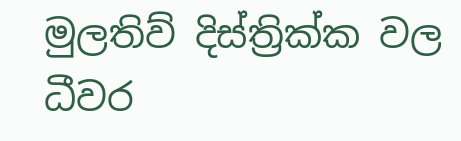මුලතිව් දිස්ත්‍රික්ක වල ධීවර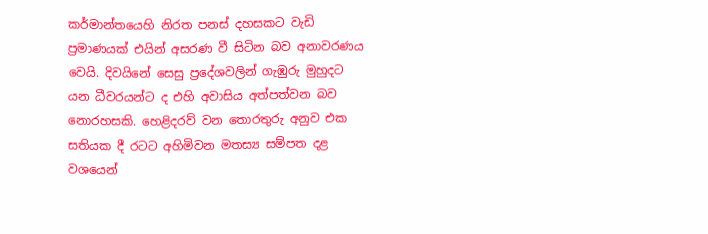කර්මාන්තයෙහි නිරත පනස් දහසකට වැඩි ප්‍රමාණයක් එයින් අසරණ වී සිටින බව අනාවරණය වෙයි. දිවයිනේ සෙසු ප්‍රදේශවලින් ගැඹුරු මුහුදට යන ධීවරයන්ට ද එහි අවාසිය අත්පත්වන බව නොරහසකි. හෙළිදරව් වන තොරතුරු අනුව එක සතියක දී රටට අහිමිවන මතස්‍ය සම්පත දළ වශයෙන්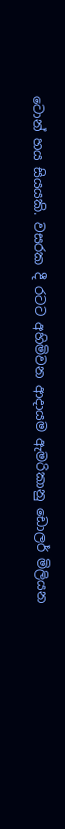ටොන් හය සියයකි. වසරක දී රටට අහිමිවන ආදායම ඇමරිකානු ඩොලර් මිලියන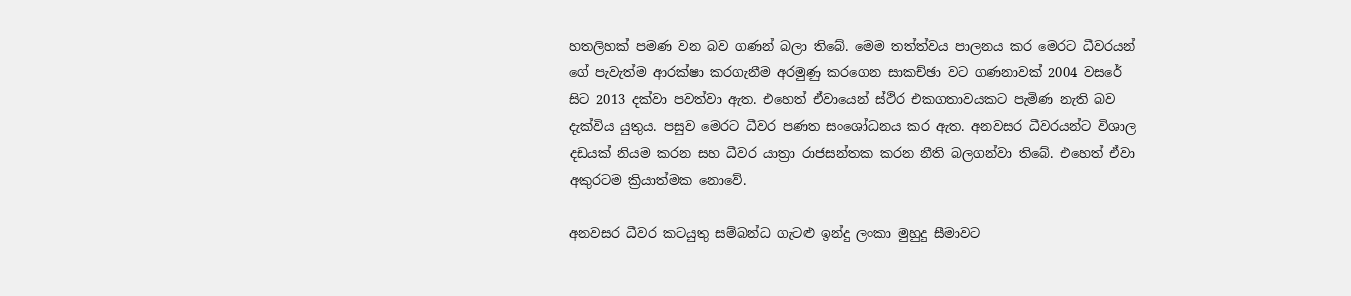හතලිහක් පමණ වන බව ගණන් බලා තිබේ. මෙම තත්ත්වය පාලනය කර මෙරට ධීවරයන් ගේ පැවැත්ම ආරක්ෂා කරගැනීම අරමුණු කරගෙන සාකච්ඡා වට ගණනාවක් 2004 වසරේ සිට 2013 දක්වා පවත්වා ඇත. එහෙත් ඒවායෙන් ස්ථිර එකගතාවයකට පැමිණ නැති බව දැක්විය යුතුය. පසුව මෙරට ධීවර පණත සංශෝධනය කර ඇත. අනවසර ධීවරයන්ට විශාල දඩයක් නියම කරන සහ ධීවර යාත්‍රා රාජසන්තක කරන නීති බලගන්වා තිබේ. එහෙත් ඒවා අකුරටම ක්‍රියාත්මක නොවේ.

අනවසර ධීවර කටයුතු සම්බන්ධ ගැටළු ඉන්දු ලංකා මුහුදු සීමාවට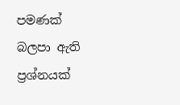පමණක් බලපා ඇති ප්‍රශ්නයක්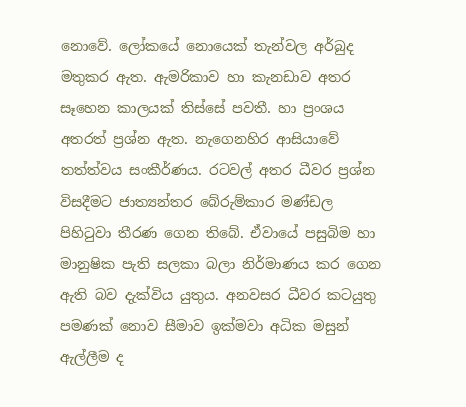නොවේ. ලෝකයේ නොයෙක් තැන්වල අර්බුද මතුකර ඇත. ඇමරිකාව හා කැනඩාව අතර සෑහෙන කාලයක් තිස්සේ පවතී. හා ප්‍රංශය අතරත් ප්‍රශ්න ඇත. නැගෙනහිර ආසියාවේ තත්ත්වය සංකීර්ණය. රටවල් අතර ධීවර ප්‍රශ්න විසදීමට ජාත්‍යන්තර බේරුම්කාර මණ්ඩල පිහිටුවා තීරණ ගෙන තිබේ. ඒවායේ පසුබිම හා මානුෂික පැති සලකා බලා නිර්මාණය කර ගෙන ඇති බව දැක්විය යුතුය. අනවසර ධීවර කටයුතු පමණක් නොව සීමාව ඉක්මවා අධික මසුන් ඇල්ලීම ද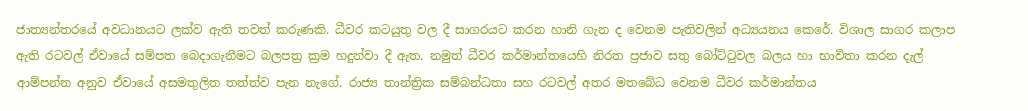ජාත්‍යන්තරයේ අවධානයට ලක්ව ඇති තවත් කරුණකි. ධීවර කටයුතු වල දී සාගරයට කරන හානි ගැන ද වෙනම පැතිවලින් අධ්‍යයනය කෙරේ. විශාල සාගර කලාප ඇති රටවල් ඒවායේ සම්පත බෙදාගැනීමට බලපත්‍ර ක්‍රම හදුන්වා දී ඇත. නමුත් ධීවර කර්මාන්තයෙහි නිරත ප්‍රජාව සතු බෝට්ටුවල බලය හා භාවිතා කරන දැල් ආම්පන්න අනුව ඒවායේ අසමතුලිත තත්ත්ව පැන නැගේ. රාජ්‍ය තාන්ත්‍රික සම්බන්ධතා සහ රටවල් අතර මතබේධ වෙනම ධීවර කර්මාන්තය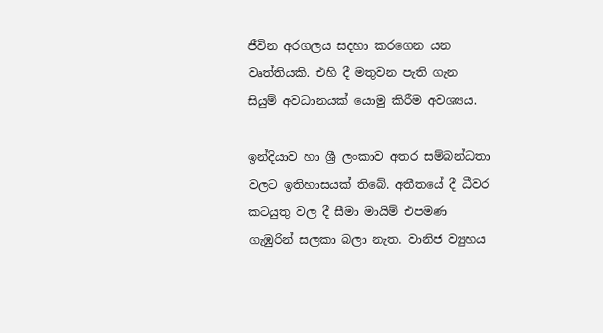ජීවින අරගලය සදහා කරගෙන යන වෘත්තියකි. එහි දී මතුවන පැති ගැන සියුම් අවධානයක් යොමු කිරීම අවශ්‍යය.

ඉන්දියාව හා ශ්‍රී ලංකාව අතර සම්බන්ධතා වලට ඉතිහාසයක් තිබේ. අතීතයේ දී ධීවර කටයුතු වල දී සීමා මායිම් එපමණ ගැඹුරින් සලකා බලා නැත. වානිජ ව්‍යුහය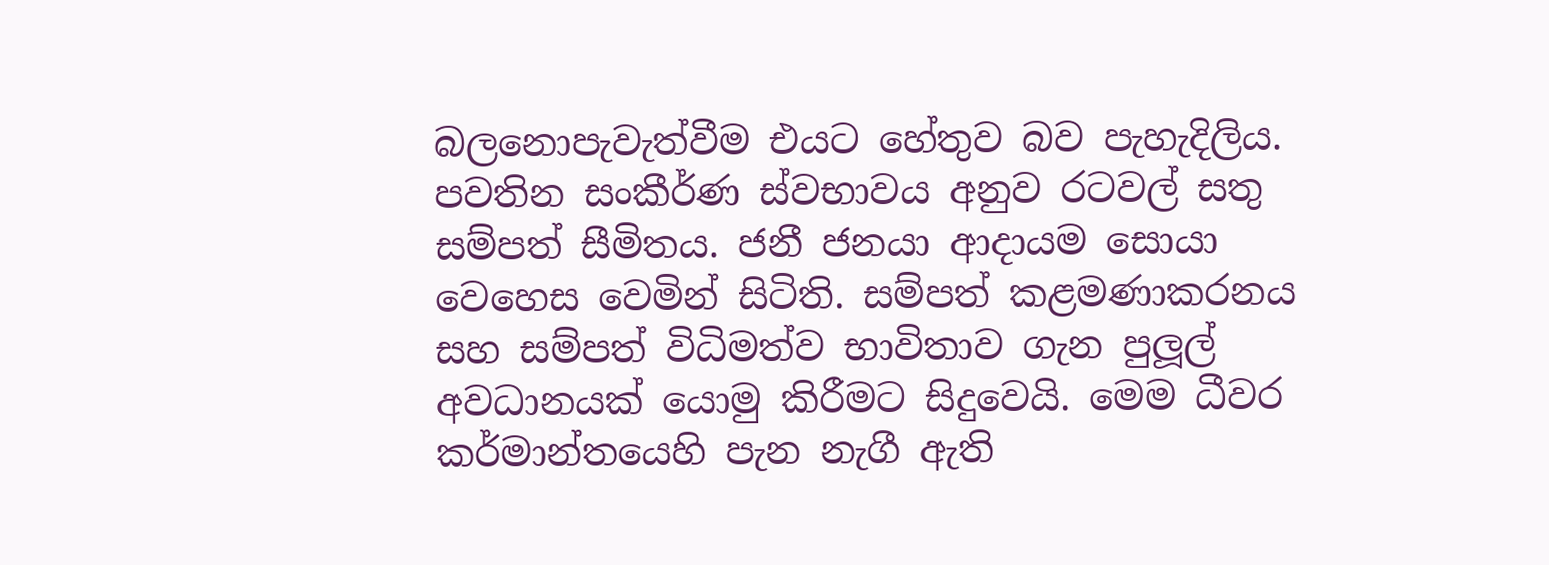බලනොපැවැත්වීම එයට හේතුව බව පැහැදිලිය. පවතින සංකීර්ණ ස්වභාවය අනුව රටවල් සතු සම්පත් සීමිතය. ජනී ජනයා ආදායම සොයා වෙහෙස වෙමින් සිටිති. සම්පත් කළමණාකරනය සහ සම්පත් විධිමත්ව භාවිතාව ගැන පුලූල් අවධානයක් යොමු කිරීමට සිදුවෙයි. මෙම ධීවර කර්මාන්තයෙහි පැන නැගී ඇති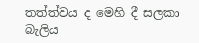තත්ත්වය ද මෙහි දී සලකා බැලිය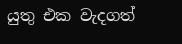යුතු එක වැදගත්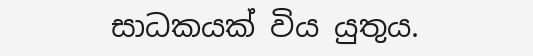සාධකයක් විය යුතුය.